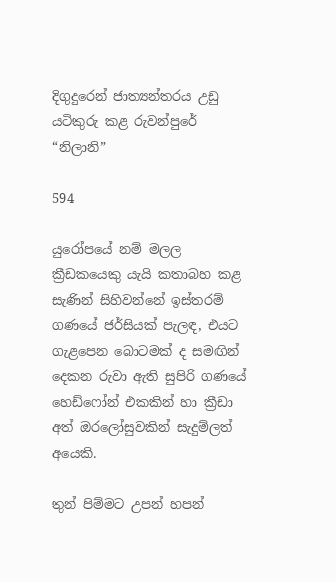දිගුදුරෙන් ජාත්‍යන්තරය උඩු යටිකුරු කළ රුවන්පුරේ “නිලානි”

594

යුරෝපයේ නම් මලල ක්‍රීඩකයෙකු යැයි කතාබහ කළ සැණින් සිහිවන්නේ ඉස්තරම් ගණයේ ජර්සියක් පැලඳ, එයට ගැළපෙන බොටමක් ද සමඟින් දෙකන රුවා ඇති සුපිරි ගණයේ හෙඩ්ෆෝන් එකකින් හා ක්‍රීඩා අත් ඔරලෝසුවකින් සැදුම්ලත් අයෙකි.

තුන් පිම්මට උපන් හපන්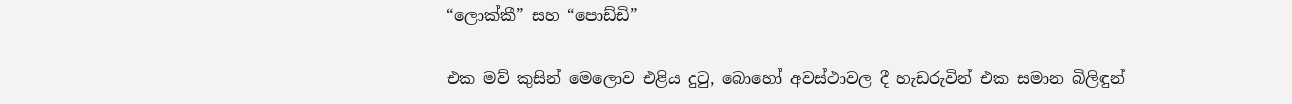“ලොක්කී” සහ “පොඩ්ඩි”

එක මව් කුසින් මෙලොව එළිය දුටු, බොහෝ අවස්ථාවල දී හැඩරුවින් එක සමාන බිලිඳුන්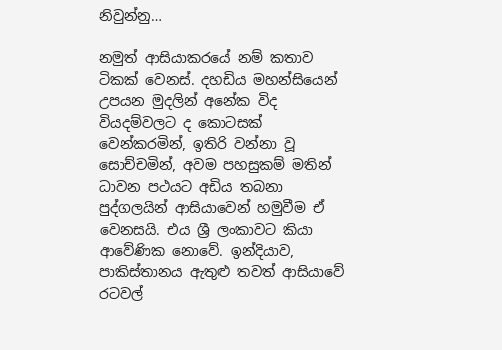නිවුන්නු…

නමුත් ආසියාකරයේ නම් කතාව ටිකක් වෙනස්. දහඩිය මහන්සියෙන් උපයන මුදලින් අනේක විද වියදම්වලට ද කොටසක් වෙන්කරමින්, ඉතිරි වන්නා වූ සොච්චමින්, අවම පහසුකම් මතින් ධාවන පථයට අඩිය තබනා පුද්ගලයින් ආසියාවෙන් හමුවීම ඒ වෙනසයි. එය ශ්‍රී ලංකාවට කියා ආවේණික නොවේ. ඉන්දියාව, පාකිස්තානය ඇතුළු තවත් ආසියාවේ රටවල්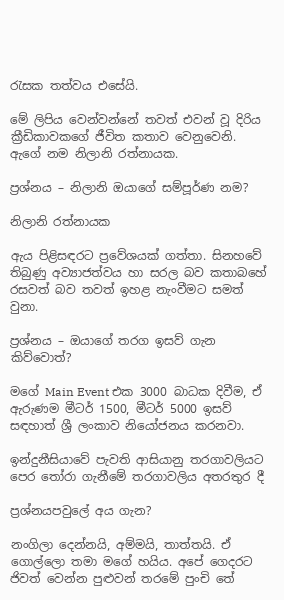රැසක තත්වය එසේයි.

මේ ලිපිය වෙන්වන්නේ තවත් එවන් වූ දිරිය ක්‍රීඩිකාවකගේ ජීවිත කතාව වෙනුවෙනි. ඇගේ නම නිලානි රත්නායක.

ප්‍රශ්නය – නිලානි ඔයාගේ සම්පූර්ණ නම?

නිලානි රත්නායක

ඇය පිළිසඳරට ප්‍රවේශයක් ගත්තා. සිනහවේ තිබුණු අව්‍යාජත්වය හා සරල බව කතාබහේ රසවත් බව තවත් ඉහළ නැංවීමට සමත් වුනා.

ප්‍රශ්නය – ඔයාගේ තරග ඉසව් ගැන කිව්වොත්?

මගේ Main Event එක 3000 බාධක දිවීම, ඒ ඇරුණම මීටර් 1500, මීටර් 5000 ඉසව් සඳහාත් ශ්‍රී ලංකාව නියෝජනය කරනවා.

ඉන්දුනීසියාවේ පැවති ආසියානු තරගාවලියට පෙර තෝරා ගැනීමේ තරගාවලිය අතරතුර දී

ප්‍රශ්නයපවුලේ අය ගැන?

නංගිලා දෙන්නයි, අම්මයි, තාත්තයි. ඒ ගොල්ලො තමා මගේ හයිය. අපේ ගෙදරට ජිවත් වෙන්න පුළුවන් තරමේ පුංචි තේ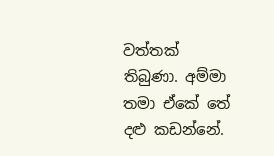වත්තක් තිබුණා. අම්මා තමා ඒකේ තේ දළු කඩන්නේ.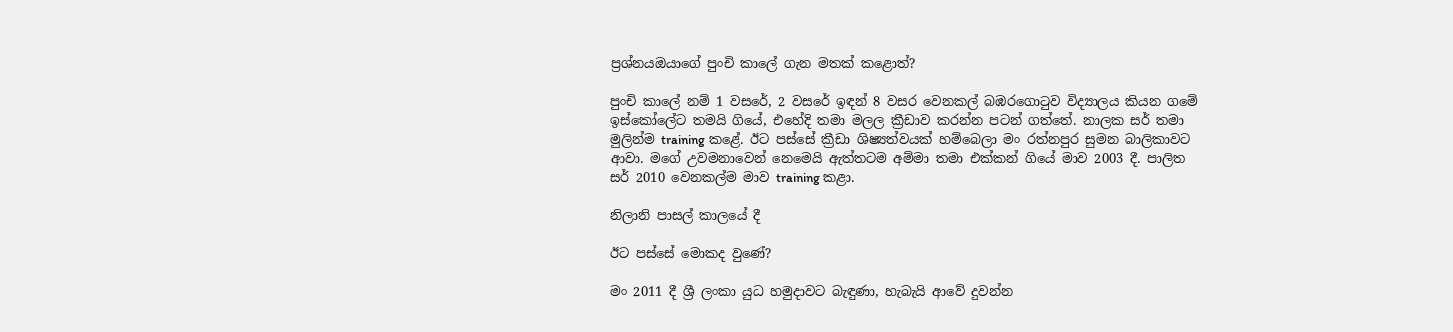ප්‍රශ්නයඔයාගේ පුංචි කාලේ ගැන මතක් කළොත්?

පුංචි කාලේ නම් 1 වසරේ, 2 වසරේ ඉඳන් 8 වසර වෙනකල් බඹරගොටුව විද්‍යාලය කියන ගමේ ඉස්කෝලේට තමයි ගියේ, එහේදි තමා මලල ක්‍රීඩාව කරන්න පටන් ගත්තේ. නාලක සර් තමා මුලින්ම training කළේ. ඊට පස්සේ ක්‍රීඩා ශිෂ්‍යත්වයක් හම්බෙලා මං රත්නපුර සුමන බාලිකාවට ආවා. මගේ උවමනාවෙන් නෙමෙයි ඇත්තටම අම්මා තමා එක්කන් ගියේ මාව 2003 දී. පාලිත සර් 2010 වෙනකල්ම මාව training කළා.

නිලානි පාසල් කාලයේ දී

ඊට පස්සේ මොකද වුණේ?

මං 2011 දී ශ්‍රී ලංකා යුධ හමුදාවට බැඳුණා, හැබැයි ආවේ දුවන්න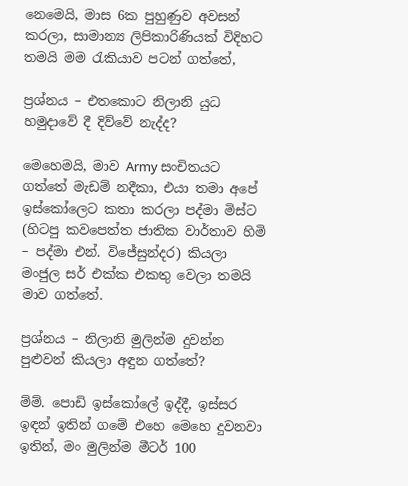නෙමෙයි, මාස 6ක පුහුණුව අවසන් කරලා, සාමාන්‍ය ලිපිකාරිණියක් විදිහට තමයි මම රැකියාව පටන් ගත්තේ,

ප්‍රශ්නය – එතකොට නිලානි යුධ හමුදාවේ දී දිව්වේ නැද්ද?

මෙහෙමයි, මාව Army සංචිතයට ගත්තේ මැඩම් නදීකා, එයා තමා අපේ ඉස්කෝලෙට කතා කරලා පද්මා මිස්ට (හිටපු කවපෙත්ත ජාතික වාර්තාව හිමි – පද්මා එන්. විජේසුන්දර) කියලා මංජුල සර් එක්ක එකතු වෙලා තමයි මාව ගත්තේ.

ප්‍රශ්නය – නිලානි මුලින්ම දුවන්න පුළුවන් කියලා අඳුන ගත්තේ?

ම්ම්. පොඩි ඉස්කෝලේ ඉද්දී, ඉස්සර ඉඳන් ඉතින් ගමේ එහෙ මෙහෙ දුවනවා ඉතින්, මං මුලින්ම මීටර් 100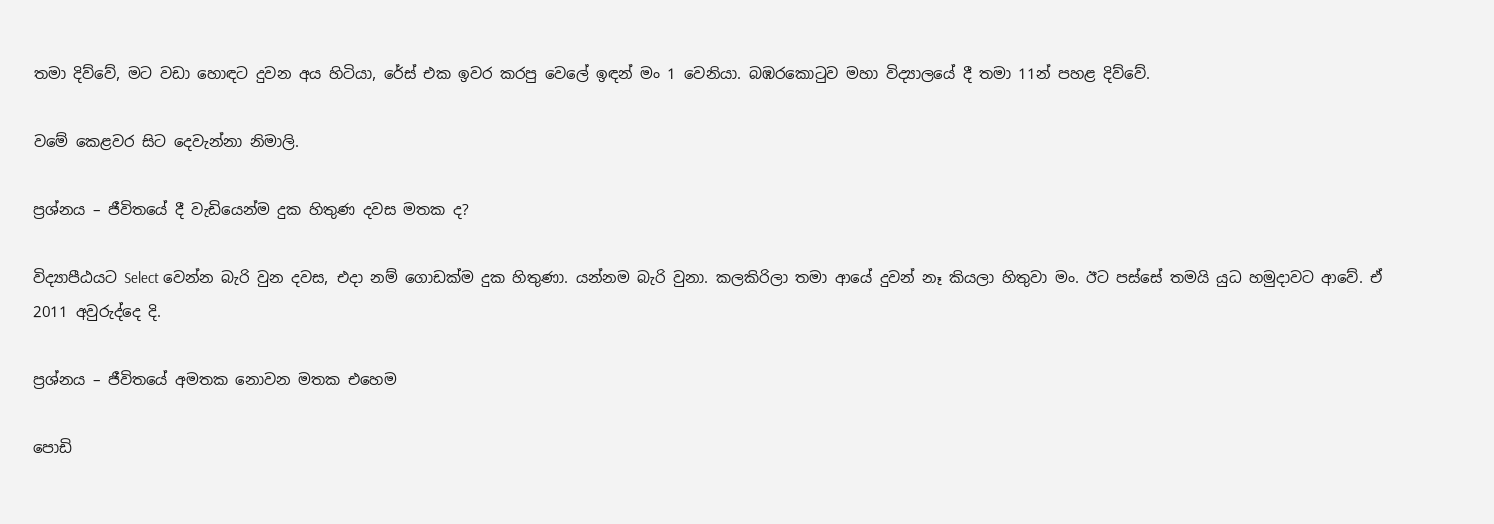තමා දිව්වේ, මට වඩා හොඳට දුවන අය හිටියා, රේස් එක ඉවර කරපු වෙලේ ඉඳන් මං 1 වෙනියා. බඹරකොටුව මහා විද්‍යාලයේ දී තමා 11න් පහළ දිව්වේ.

වමේ කෙළවර සිට දෙවැන්නා නිමාලි.

ප්‍රශ්නය – ජීවිතයේ දී වැඩියෙන්ම දුක හිතුණ දවස මතක ද?

විද්‍යාපීඨයට Select වෙන්න බැරි වුන දවස, එදා නම් ගොඩක්ම දුක හිතුණා. යන්නම බැරි වුනා. කලකිරිලා තමා ආයේ දුවන් නෑ කියලා හිතුවා මං. ඊට පස්සේ තමයි යුධ හමුදාවට ආවේ. ඒ 2011 අවුරුද්දෙ දි.

ප්‍රශ්නය – ජීවිතයේ අමතක නොවන මතක එහෙම

පොඩි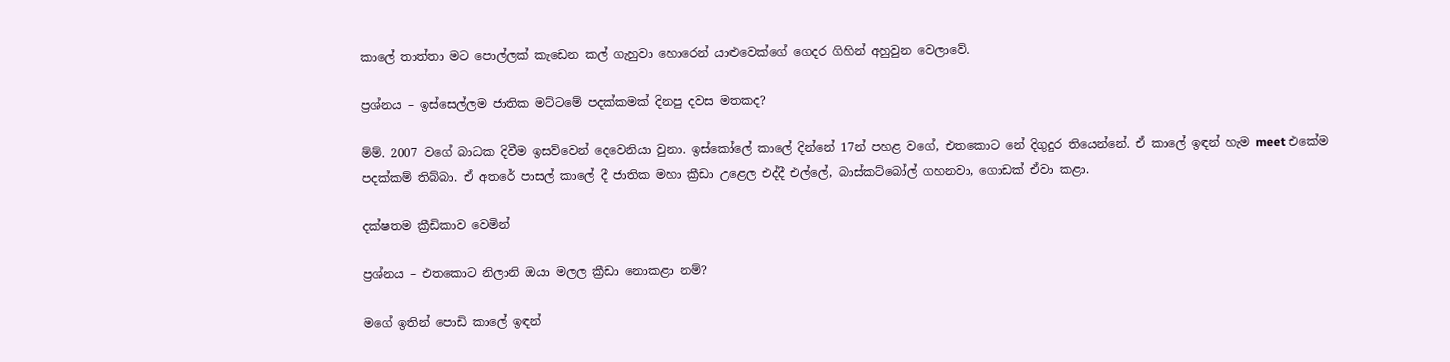කාලේ තාත්තා මට පොල්ලක් කැඩෙන කල් ගැහුවා හොරෙන් යාළුවෙක්ගේ ගෙදර ගිහින් අහුවුන වෙලාවේ.

ප්‍රශ්නය – ඉස්සෙල්ලම ජාතික මට්ටමේ පදක්කමක් දිනපු දවස මතකද?

ම්ම්. 2007 වගේ බාධක දිවීම ඉසව්වෙන් දෙවෙනියා වුනා. ඉස්කෝලේ කාලේ දින්නේ 17න් පහළ වගේ, එතකොට නේ දිගුදුර තියෙන්නේ. ඒ කාලේ ඉඳන් හැම meet එකේම පදක්කම් තිබ්බා. ඒ අතරේ පාසල් කාලේ දී ජාතික මහා ක්‍රීඩා උළෙල එද්දී එල්ලේ, බාස්කට්බෝල් ගහනවා, ගොඩක් ඒවා කළා.

දක්ෂතම ක්‍රීඩිකාව වෙමින්

ප්‍රශ්නය – එතකොට නිලානි ඔයා මලල ක්‍රීඩා නොකළා නම්?

මගේ ඉතින් පොඩි කාලේ ඉඳන්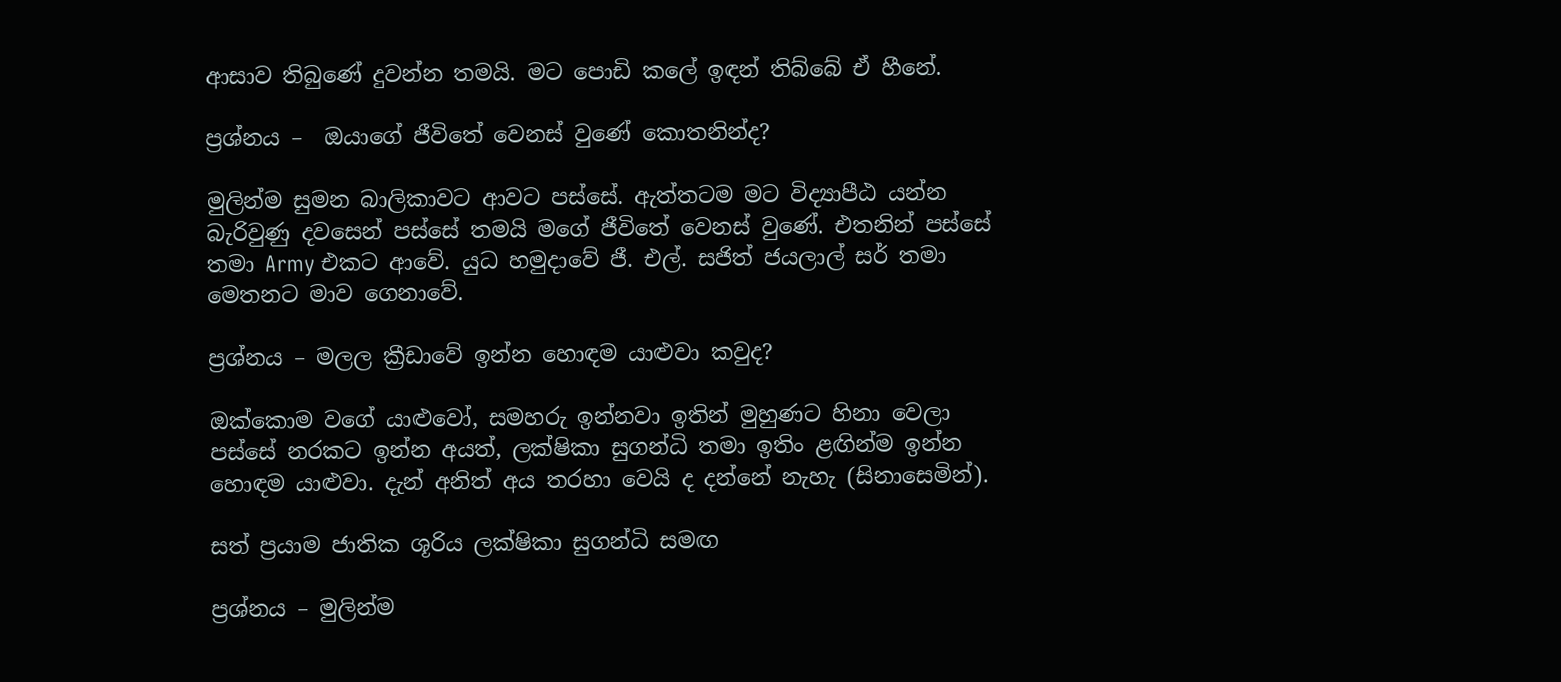ආසාව තිබුණේ දුවන්න තමයි. මට පොඩි කලේ ඉඳන් තිබ්බේ ඒ හීනේ.

ප්‍රශ්නය –  ඔයාගේ ජීවිතේ වෙනස් වුණේ කොතනින්ද?

මුලින්ම සුමන බාලිකාවට ආවට පස්සේ. ඇත්තටම මට විද්‍යාපීඨ යන්න බැරිවුණු දවසෙන් පස්සේ තමයි මගේ ජීවිතේ වෙනස් වුණේ. එතනින් පස්සේ තමා Army එකට ආවේ. යුධ හමුදාවේ ජී. එල්. සජිත් ජයලාල් සර් තමා මෙතනට මාව ගෙනාවේ.

ප්‍රශ්නය – මලල ක්‍රීඩාවේ ඉන්න හොඳම යාළුවා කවුද?

ඔක්කොම වගේ යාළුවෝ, සමහරු ඉන්නවා ඉතින් මුහුණට හිනා වෙලා පස්සේ නරකට ඉන්න අයත්, ලක්ෂිකා සුගන්ධි තමා ඉතිං ළඟින්ම ඉන්න හොඳම යාළුවා. දැන් අනිත් අය තරහා වෙයි ද දන්නේ නැහැ (සිනාසෙමින්).

සත් ප්‍රයාම ජාතික ශූරිය ලක්ෂිකා සුගන්ධි සමඟ

ප්‍රශ්නය – මුලින්ම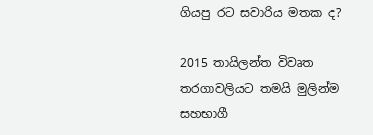ගියපු රට සවාරිය මතක ද?

2015 තායිලන්ත විවෘත තරගාවලියට තමයි මුලින්ම සහභාගී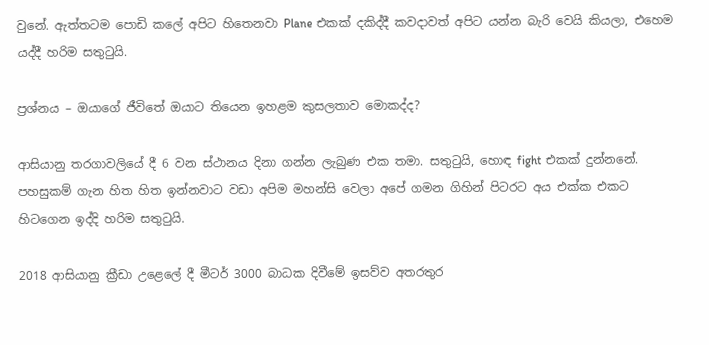වුනේ. ඇත්තටම පොඩි කලේ අපිට හිතෙනවා Plane එකක් දකිද්දී කවදාවත් අපිට යන්න බැරි වෙයි කියලා, එහෙම යද්දී හරිම සතුටුයි.

ප්‍රශ්නය – ඔයාගේ ජීවිතේ ඔයාට තියෙන ඉහළම කුසලතාව මොකද්ද?

ආසියානු තරගාවලියේ දී 6 වන ස්ථානය දිනා ගන්න ලැබුණ එක තමා. සතුටුයි, හොඳ fight එකක් දුන්නනේ. පහසුකම් ගැන හිත හිත ඉන්නවාට වඩා අපිම මහන්සි වෙලා අපේ ගමන ගිහින් පිටරට අය එක්ක එකට හිටගෙන ඉද්දි හරිම සතුටුයි.

2018 ආසියානු ක්‍රීඩා උළෙලේ දී මීටර් 3000 බාධක දිවීමේ ඉසව්ව අතරතුර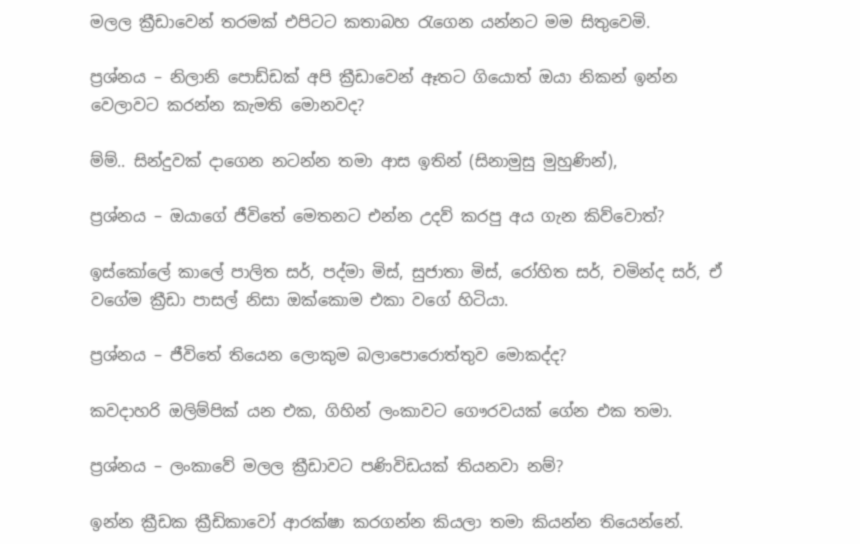මලල ක්‍රීඩාවෙන් තරමක් එපිටට කතාබහ රැගෙන යන්නට මම සිතුවෙමි.

ප්‍රශ්නය – නිලානි පොඩ්ඩක් අපි ක්‍රීඩාවෙන් ඈතට ගියොත් ඔයා නිකන් ඉන්න වෙලාවට කරන්න කැමති මොනවද?

ම්ම්.. සින්දුවක් දාගෙන නටන්න තමා ආස ඉතින් (සිනාමුසු මුහුණින්),

ප්‍රශ්නය – ඔයාගේ ජීවිතේ මෙතනට එන්න උදව් කරපු අය ගැන කිව්වොත්?

ඉස්කෝලේ කාලේ පාලිත සර්, පද්මා මිස්, සුජාතා මිස්, රෝහිත සර්, චමින්ද සර්, ඒ වගේම ක්‍රීඩා පාසල් නිසා ඔක්කොම එකා වගේ හිටියා.

ප්‍රශ්නය – ජීවිතේ තියෙන ලොකුම බලාපොරොත්තුව මොකද්ද?

කවදාහරි ඔලිම්පික් යන එක, ගිහින් ලංකාවට ගෞරවයක් ගේන එක තමා.

ප්‍රශ්නය – ලංකාවේ මලල ක්‍රීඩාවට පණිවිඩයක් තියනවා නම්?

ඉන්න ක්‍රීඩක ක්‍රීඩිකාවෝ ආරක්ෂා කරගන්න කියලා තමා කියන්න තියෙන්නේ.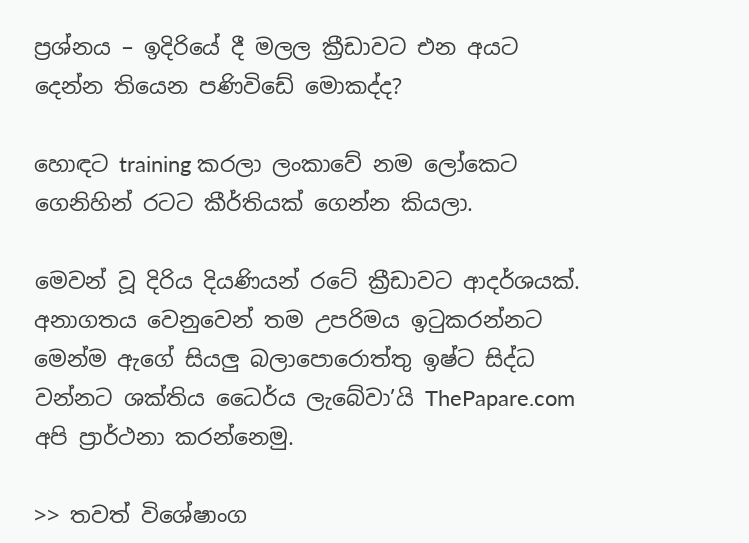ප්‍රශ්නය – ඉදිරියේ දී මලල ක්‍රීඩාවට එන අයට දෙන්න තියෙන පණිවිඩේ මොකද්ද?

හොඳට training කරලා ලංකාවේ නම ලෝකෙට ගෙනිහින් රටට කීර්තියක් ගෙන්න කියලා.

මෙවන් වූ දිරිය දියණියන් රටේ ක්‍රීඩාවට ආදර්ශයක්. අනාගතය වෙනුවෙන් තම උපරිමය ඉටුකරන්නට මෙන්ම ඇගේ සියලු බලාපොරොත්තු ඉෂ්ට සිද්ධ වන්නට ශක්තිය ධෛර්ය ලැබේවා’යි ThePapare.com අපි ප්‍රාර්ථනා කරන්නෙමු.

>> තවත් විශේෂාංග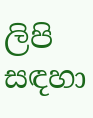ලිපි සඳහා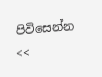පිවිසෙන්න <<